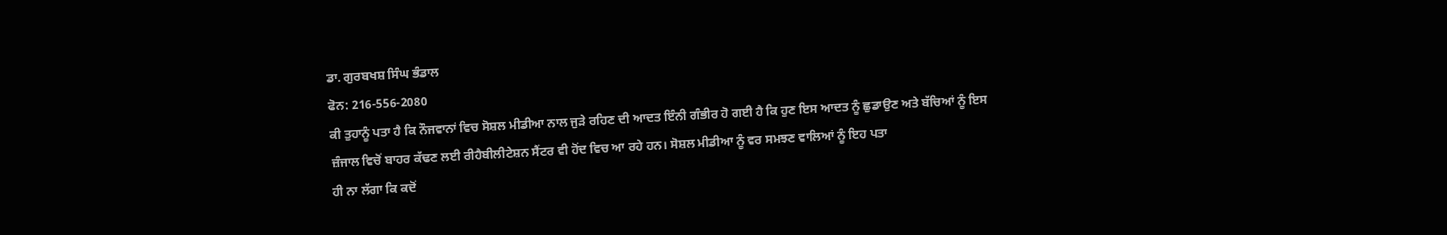ਡਾ. ਗੁਰਬਖਸ਼ ਸਿੰਘ ਭੰਡਾਲ
ਫੋਨ: 216-556-2080
ਕੀ ਤੁਹਾਨੂੰ ਪਤਾ ਹੈ ਕਿ ਨੌਜਵਾਨਾਂ ਵਿਚ ਸੋਸ਼ਲ ਮੀਡੀਆ ਨਾਲ ਜੁੜੇ ਰਹਿਣ ਦੀ ਆਦਤ ਇੰਨੀ ਗੰਭੀਰ ਹੋ ਗਈ ਹੈ ਕਿ ਹੁਣ ਇਸ ਆਦਤ ਨੂੰ ਛੁਡਾਉਣ ਅਤੇ ਬੱਚਿਆਂ ਨੂੰ ਇਸ ਜ਼ੰਜਾਲ ਵਿਚੋਂ ਬਾਹਰ ਕੱਢਣ ਲਈ ਰੀਹੈਬੀਲੀਟੇਸ਼ਨ ਸੈਂਟਰ ਵੀ ਹੋਂਦ ਵਿਚ ਆ ਰਹੇ ਹਨ। ਸੋਸ਼ਲ ਮੀਡੀਆ ਨੂੰ ਵਰ ਸਮਝਣ ਵਾਲਿਆਂ ਨੂੰ ਇਹ ਪਤਾ
ਹੀ ਨਾ ਲੱਗਾ ਕਿ ਕਦੋਂ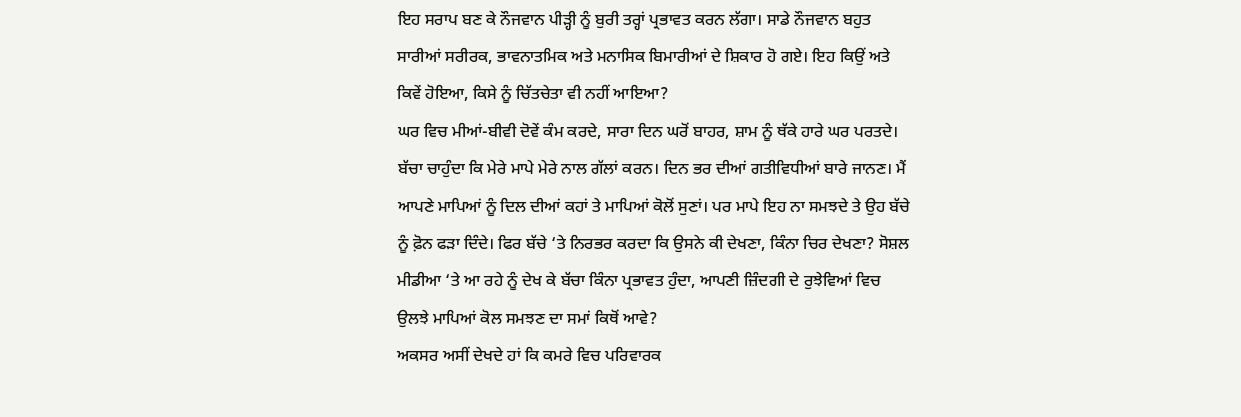ਇਹ ਸਰਾਪ ਬਣ ਕੇ ਨੌਜਵਾਨ ਪੀੜ੍ਹੀ ਨੂੰ ਬੁਰੀ ਤਰ੍ਹਾਂ ਪ੍ਰਭਾਵਤ ਕਰਨ ਲੱਗਾ। ਸਾਡੇ ਨੌਜਵਾਨ ਬਹੁਤ ਸਾਰੀਆਂ ਸਰੀਰਕ, ਭਾਵਨਾਤਮਿਕ ਅਤੇ ਮਨਾਸਿਕ ਬਿਮਾਰੀਆਂ ਦੇ ਸ਼ਿਕਾਰ ਹੋ ਗਏ। ਇਹ ਕਿਉਂ ਅਤੇ ਕਿਵੇਂ ਹੋਇਆ, ਕਿਸੇ ਨੂੰ ਚਿੱਤਚੇਤਾ ਵੀ ਨਹੀਂ ਆਇਆ?
ਘਰ ਵਿਚ ਮੀਆਂ-ਬੀਵੀ ਦੋਵੇਂ ਕੰਮ ਕਰਦੇ, ਸਾਰਾ ਦਿਨ ਘਰੋਂ ਬਾਹਰ, ਸ਼ਾਮ ਨੂੰ ਥੱਕੇ ਹਾਰੇ ਘਰ ਪਰਤਦੇ। ਬੱਚਾ ਚਾਹੁੰਦਾ ਕਿ ਮੇਰੇ ਮਾਪੇ ਮੇਰੇ ਨਾਲ ਗੱਲਾਂ ਕਰਨ। ਦਿਨ ਭਰ ਦੀਆਂ ਗਤੀਵਿਧੀਆਂ ਬਾਰੇ ਜਾਨਣ। ਮੈਂ ਆਪਣੇ ਮਾਪਿਆਂ ਨੂੰ ਦਿਲ ਦੀਆਂ ਕਹਾਂ ਤੇ ਮਾਪਿਆਂ ਕੋਲੋਂ ਸੁਣਾਂ। ਪਰ ਮਾਪੇ ਇਹ ਨਾ ਸਮਝਦੇ ਤੇ ਉਹ ਬੱਚੇ ਨੂੰ ਫ਼ੋਨ ਫੜਾ ਦਿੰਦੇ। ਫਿਰ ਬੱਚੇ ‘ਤੇ ਨਿਰਭਰ ਕਰਦਾ ਕਿ ਉਸਨੇ ਕੀ ਦੇਖਣਾ, ਕਿੰਨਾ ਚਿਰ ਦੇਖਣਾ? ਸੋਸ਼ਲ ਮੀਡੀਆ ‘ਤੇ ਆ ਰਹੇ ਨੂੰ ਦੇਖ ਕੇ ਬੱਚਾ ਕਿੰਨਾ ਪ੍ਰਭਾਵਤ ਹੁੰਦਾ, ਆਪਣੀ ਜ਼ਿੰਦਗੀ ਦੇ ਰੁਝੇਵਿਆਂ ਵਿਚ ਉਲਝੇ ਮਾਪਿਆਂ ਕੋਲ ਸਮਝਣ ਦਾ ਸਮਾਂ ਕਿਥੋਂ ਆਵੇ?
ਅਕਸਰ ਅਸੀਂ ਦੇਖਦੇ ਹਾਂ ਕਿ ਕਮਰੇ ਵਿਚ ਪਰਿਵਾਰਕ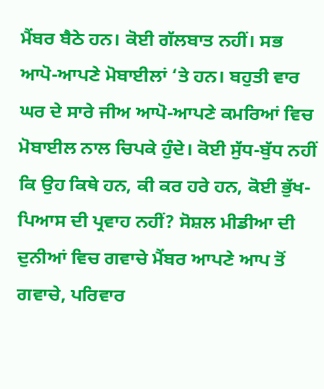ਮੈਂਬਰ ਬੈਠੇ ਹਨ। ਕੋਈ ਗੱਲਬਾਤ ਨਹੀਂ। ਸਭ ਆਪੋ-ਆਪਣੇ ਮੋਬਾਈਲਾਂ ‘ਤੇ ਹਨ। ਬਹੁਤੀ ਵਾਰ ਘਰ ਦੇ ਸਾਰੇ ਜੀਅ ਆਪੋ-ਆਪਣੇ ਕਮਰਿਆਂ ਵਿਚ ਮੋਬਾਈਲ ਨਾਲ ਚਿਪਕੇ ਹੁੰਦੇ। ਕੋਈ ਸੁੱਧ-ਬੁੱਧ ਨਹੀਂ ਕਿ ਉਹ ਕਿਥੇ ਹਨ, ਕੀ ਕਰ ਹਰੇ ਹਨ, ਕੋਈ ਭੁੱਖ-ਪਿਆਸ ਦੀ ਪ੍ਰਵਾਹ ਨਹੀਂ? ਸੋਸ਼ਲ ਮੀਡੀਆ ਦੀ ਦੁਨੀਆਂ ਵਿਚ ਗਵਾਚੇ ਮੈਂਬਰ ਆਪਣੇ ਆਪ ਤੋਂ ਗਵਾਚੇ, ਪਰਿਵਾਰ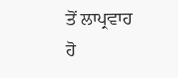ਤੋਂ ਲਾਪ੍ਰਵਾਹ ਹੋ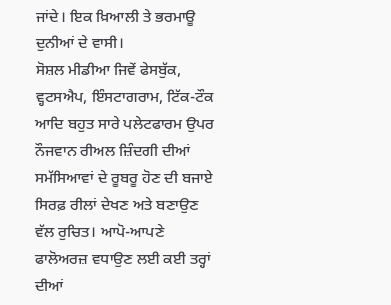ਜਾਂਦੇ। ਇਕ ਖ਼ਿਆਲੀ ਤੇ ਭਰਮਾਊ ਦੁਨੀਆਂ ਦੇ ਵਾਸੀ।
ਸੋਸ਼ਲ ਮੀਡੀਆ ਜਿਵੇਂ ਫੇਸਬੁੱਕ, ਵ੍ਹਟਸਐਪ, ਇੰਸਟਾਗਰਾਮ, ਟਿੱਕ-ਟੌਕ ਆਦਿ ਬਹੁਤ ਸਾਰੇ ਪਲੇਟਫਾਰਮ ਉਪਰ ਨੌਜਵਾਨ ਰੀਅਲ ਜ਼ਿੰਦਗੀ ਦੀਆਂ ਸਮੱਸਿਆਵਾਂ ਦੇ ਰੂਬਰੂ ਹੋਣ ਦੀ ਬਜਾਏ ਸਿਰਫ਼ ਰੀਲਾਂ ਦੇਖਣ ਅਤੇ ਬਣਾਉਣ ਵੱਲ ਰੁਚਿਤ। ਆਪੋ-ਆਪਣੇ ਫਾਲੋਅਰਜ਼ ਵਧਾਉਣ ਲਈ ਕਈ ਤਰ੍ਹਾਂ ਦੀਆਂ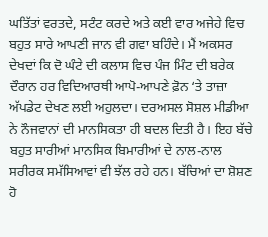ਘਤਿੱਤਾਂ ਵਰਤਦੇ, ਸਟੰਟ ਕਰਦੇ ਅਤੇ ਕਈ ਵਾਰ ਅਜੇਹੇ ਵਿਚ ਬਹੁਤ ਸਾਰੇ ਆਪਣੀ ਜਾਨ ਵੀ ਗਵਾ ਬਹਿੰਦੇ। ਮੈਂ ਅਕਸਰ ਦੇਖਦਾਂ ਕਿ ਦੋ ਘੰਟੇ ਦੀ ਕਲਾਸ ਵਿਚ ਪੰਜ ਮਿੰਟ ਦੀ ਬਰੇਕ ਦੌਰਾਨ ਹਰ ਵਿਦਿਆਰਥੀ ਆਪੋ-ਆਪਣੇ ਫ਼ੋਨ ‘ਤੇ ਤਾਜ਼ਾ ਅੱਪਡੇਟ ਦੇਖਣ ਲਈ ਅਹੁਲਦਾ। ਦਰਅਸਲ ਸੋਸ਼ਲ ਮੀਡੀਆ ਨੇ ਨੌਜਵਾਨਾਂ ਦੀ ਮਾਨਸਿਕਤਾ ਹੀ ਬਦਲ ਦਿਤੀ ਹੈ। ਇਹ ਬੱਚੇ ਬਹੁਤ ਸਾਰੀਆਂ ਮਾਨਸਿਕ ਬਿਮਾਰੀਆਂ ਦੇ ਨਾਲ-ਨਾਲ ਸਰੀਰਕ ਸਮੱਸਿਆਵਾਂ ਵੀ ਝੱਲ ਰਹੇ ਹਨ। ਬੱਚਿਆਂ ਦਾ ਸ਼ੋਸ਼ਣ ਹੋ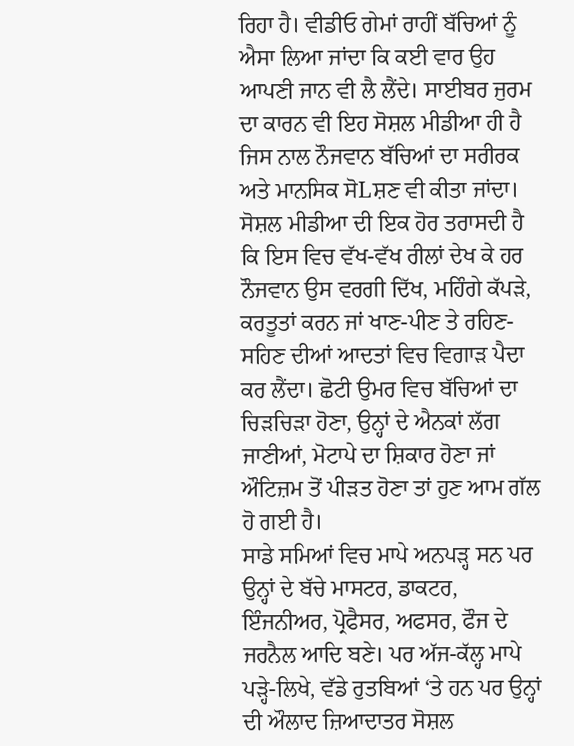ਰਿਹਾ ਹੈ। ਵੀਡੀਓ ਗੇਮਾਂ ਰਾਹੀਂ ਬੱਚਿਆਂ ਨੂੰ ਐਸਾ ਲਿਆ ਜਾਂਦਾ ਕਿ ਕਈ ਵਾਰ ਉਹ ਆਪਣੀ ਜਾਨ ਵੀ ਲੈ ਲੈਂਦੇ। ਸਾਈਬਰ ਜੁਰਮ ਦਾ ਕਾਰਨ ਵੀ ਇਹ ਸੋਸ਼ਲ ਮੀਡੀਆ ਹੀ ਹੈ ਜਿਸ ਨਾਲ ਨੌਜਵਾਨ ਬੱਚਿਆਂ ਦਾ ਸਰੀਰਕ ਅਤੇ ਮਾਨਸਿਕ ਸੋLਸ਼ਣ ਵੀ ਕੀਤਾ ਜਾਂਦਾ।
ਸੋਸ਼ਲ ਮੀਡੀਆ ਦੀ ਇਕ ਹੋਰ ਤਰਾਸਦੀ ਹੈ ਕਿ ਇਸ ਵਿਚ ਵੱਖ-ਵੱਖ ਰੀਲਾਂ ਦੇਖ ਕੇ ਹਰ ਨੌਜਵਾਨ ਉਸ ਵਰਗੀ ਦਿੱਖ, ਮਹਿੰਗੇ ਕੱਪੜੇ, ਕਰਤੂਤਾਂ ਕਰਨ ਜਾਂ ਖਾਣ-ਪੀਣ ਤੇ ਰਹਿਣ-ਸਹਿਣ ਦੀਆਂ ਆਦਤਾਂ ਵਿਚ ਵਿਗਾੜ ਪੈਦਾ ਕਰ ਲੈਂਦਾ। ਛੋਟੀ ਉਮਰ ਵਿਚ ਬੱਚਿਆਂ ਦਾ ਚਿੜਚਿੜਾ ਹੋਣਾ, ਉਨ੍ਹਾਂ ਦੇ ਐਨਕਾਂ ਲੱਗ ਜਾਣੀਆਂ, ਮੋਟਾਪੇ ਦਾ ਸ਼ਿਕਾਰ ਹੋਣਾ ਜਾਂ ਔਟਿਜ਼ਮ ਤੋਂ ਪੀੜਤ ਹੋਣਾ ਤਾਂ ਹੁਣ ਆਮ ਗੱਲ ਹੋ ਗਈ ਹੈ।
ਸਾਡੇ ਸਮਿਆਂ ਵਿਚ ਮਾਪੇ ਅਨਪੜ੍ਹ ਸਨ ਪਰ ਉਨ੍ਹਾਂ ਦੇ ਬੱਚੇ ਮਾਸਟਰ, ਡਾਕਟਰ, ਇੰਜਨੀਅਰ, ਪ੍ਰੋਫੈਸਰ, ਅਫਸਰ, ਫੌਜ ਦੇ ਜਰਨੈਲ ਆਦਿ ਬਣੇ। ਪਰ ਅੱਜ-ਕੱਲ੍ਹ ਮਾਪੇ ਪੜ੍ਹੇ-ਲਿਖੇ, ਵੱਡੇ ਰੁਤਬਿਆਂ ‘ਤੇ ਹਨ ਪਰ ਉਨ੍ਹਾਂ ਦੀ ਔਲਾਦ ਜ਼ਿਆਦਾਤਰ ਸੋਸ਼ਲ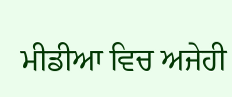ਮੀਡੀਆ ਵਿਚ ਅਜੇਹੀ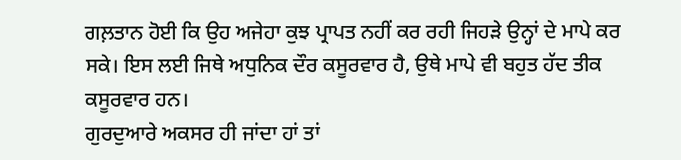ਗਲ਼ਤਾਨ ਹੋਈ ਕਿ ਉਹ ਅਜੇਹਾ ਕੁਝ ਪ੍ਰਾਪਤ ਨਹੀਂ ਕਰ ਰਹੀ ਜਿਹੜੇ ਉਨ੍ਹਾਂ ਦੇ ਮਾਪੇ ਕਰ ਸਕੇ। ਇਸ ਲਈ ਜਿਥੇ ਅਧੁਨਿਕ ਦੌਰ ਕਸੂਰਵਾਰ ਹੈ, ਉਥੇ ਮਾਪੇ ਵੀ ਬਹੁਤ ਹੱਦ ਤੀਕ ਕਸੂਰਵਾਰ ਹਨ।
ਗੁਰਦੁਆਰੇ ਅਕਸਰ ਹੀ ਜਾਂਦਾ ਹਾਂ ਤਾਂ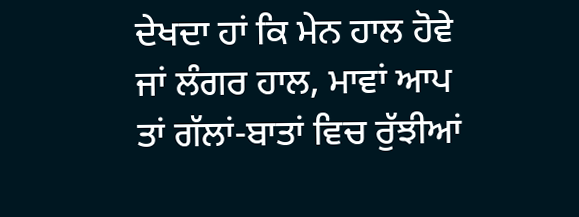ਦੇਖਦਾ ਹਾਂ ਕਿ ਮੇਨ ਹਾਲ ਹੋਵੇ ਜਾਂ ਲੰਗਰ ਹਾਲ, ਮਾਵਾਂ ਆਪ ਤਾਂ ਗੱਲਾਂ-ਬਾਤਾਂ ਵਿਚ ਰੁੱਝੀਆਂ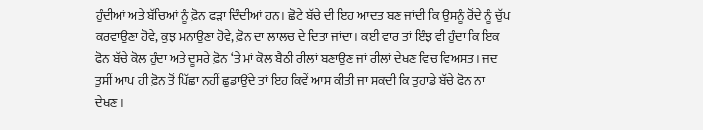ਹੁੰਦੀਆਂ ਅਤੇ ਬੱਚਿਆਂ ਨੂੰ ਫ਼ੋਨ ਫੜਾ ਦਿੰਦੀਆਂ ਹਨ। ਛੋਟੇ ਬੱਚੇ ਦੀ ਇਹ ਆਦਤ ਬਣ ਜਾਂਦੀ ਕਿ ਉਸਨੂੰ ਰੋਂਦੇ ਨੂੰ ਚੁੱਪ ਕਰਵਾਉਣਾ ਹੋਵੇ, ਕੁਝ ਮਨਾਉਣਾ ਹੋਵੇ, ਫ਼ੋਨ ਦਾ ਲਾਲਚ ਦੇ ਦਿਤਾ ਜਾਂਦਾ। ਕਈ ਵਾਰ ਤਾਂ ਇੰਝ ਵੀ ਹੁੰਦਾ ਕਿ ਇਕ ਫੋਨ ਬੱਚੇ ਕੋਲ ਹੁੰਦਾ ਅਤੇ ਦੂਸਰੇ ਫ਼ੋਨ ‘ਤੇ ਮਾਂ ਕੋਲ ਬੈਠੀ ਰੀਲਾਂ ਬਣਾਉਣ ਜਾਂ ਰੀਲਾਂ ਦੇਖਣ ਵਿਚ ਵਿਅਸਤ। ਜਦ ਤੁਸੀਂ ਆਪ ਹੀ ਫ਼ੋਨ ਤੋਂ ਪਿੱਛਾ ਨਹੀਂ ਛੁਡਾਉਂਦੇ ਤਾਂ ਇਹ ਕਿਵੇਂ ਆਸ ਕੀਤੀ ਜਾ ਸਕਦੀ ਕਿ ਤੁਹਾਡੇ ਬੱਚੇ ਫੋਨ ਨਾ ਦੇਖਣ।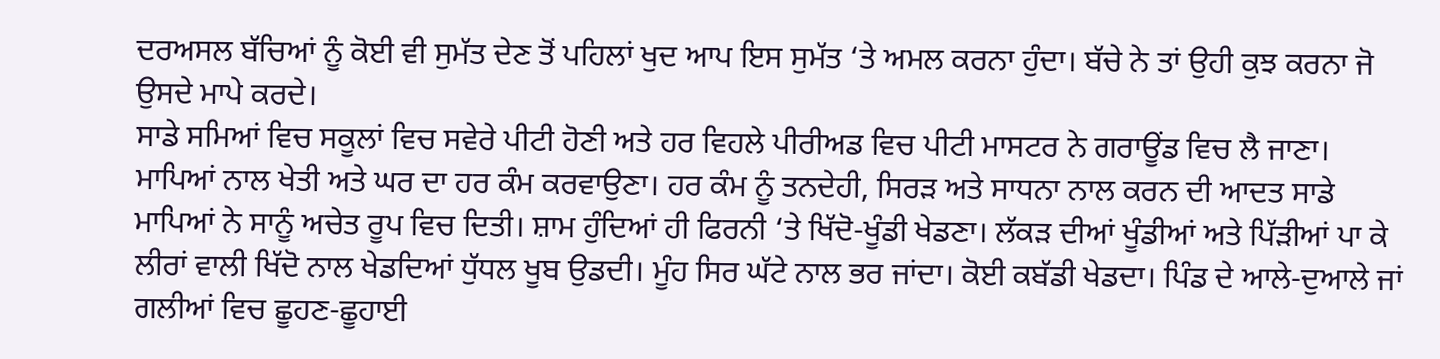ਦਰਅਸਲ ਬੱਚਿਆਂ ਨੂੰ ਕੋਈ ਵੀ ਸੁਮੱਤ ਦੇਣ ਤੋਂ ਪਹਿਲਾਂ ਖੁਦ ਆਪ ਇਸ ਸੁਮੱਤ ‘ਤੇ ਅਮਲ ਕਰਨਾ ਹੁੰਦਾ। ਬੱਚੇ ਨੇ ਤਾਂ ਉਹੀ ਕੁਝ ਕਰਨਾ ਜੋ ਉਸਦੇ ਮਾਪੇ ਕਰਦੇ।
ਸਾਡੇ ਸਮਿਆਂ ਵਿਚ ਸਕੂਲਾਂ ਵਿਚ ਸਵੇਰੇ ਪੀਟੀ ਹੋਣੀ ਅਤੇ ਹਰ ਵਿਹਲੇ ਪੀਰੀਅਡ ਵਿਚ ਪੀਟੀ ਮਾਸਟਰ ਨੇ ਗਰਾਊਂਡ ਵਿਚ ਲੈ ਜਾਣਾ। ਮਾਪਿਆਂ ਨਾਲ ਖੇਤੀ ਅਤੇ ਘਰ ਦਾ ਹਰ ਕੰਮ ਕਰਵਾਉਣਾ। ਹਰ ਕੰਮ ਨੂੰ ਤਨਦੇਹੀ, ਸਿਰੜ ਅਤੇ ਸਾਧਨਾ ਨਾਲ ਕਰਨ ਦੀ ਆਦਤ ਸਾਡੇ ਮਾਪਿਆਂ ਨੇ ਸਾਨੂੰ ਅਚੇਤ ਰੂਪ ਵਿਚ ਦਿਤੀ। ਸ਼ਾਮ ਹੁੰਦਿਆਂ ਹੀ ਫਿਰਨੀ ‘ਤੇ ਖਿੱਦੋ-ਖੂੰਡੀ ਖੇਡਣਾ। ਲੱਕੜ ਦੀਆਂ ਖੂੰਡੀਆਂ ਅਤੇ ਪਿੱੜੀਆਂ ਪਾ ਕੇ ਲੀਰਾਂ ਵਾਲੀ ਖਿੱਦੋ ਨਾਲ ਖੇਡਦਿਆਂ ਧੁੱਧਲ ਖੂਬ ਉਡਦੀ। ਮੂੰਹ ਸਿਰ ਘੱਟੇ ਨਾਲ ਭਰ ਜਾਂਦਾ। ਕੋਈ ਕਬੱਡੀ ਖੇਡਦਾ। ਪਿੰਡ ਦੇ ਆਲੇ-ਦੁਆਲੇ ਜਾਂ ਗਲੀਆਂ ਵਿਚ ਛੂਹਣ-ਛੂਹਾਈ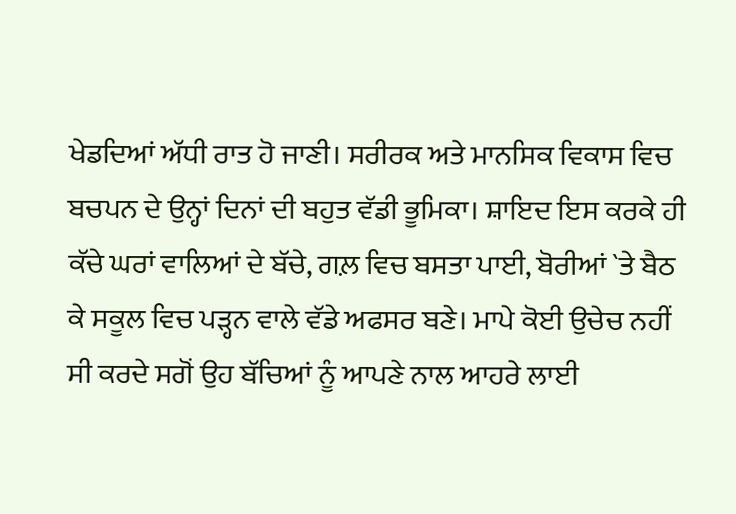ਖੇਡਦਿਆਂ ਅੱਧੀ ਰਾਤ ਹੋ ਜਾਣੀ। ਸਰੀਰਕ ਅਤੇ ਮਾਨਸਿਕ ਵਿਕਾਸ ਵਿਚ ਬਚਪਨ ਦੇ ਉਨ੍ਹਾਂ ਦਿਨਾਂ ਦੀ ਬਹੁਤ ਵੱਡੀ ਭੂਮਿਕਾ। ਸ਼ਾਇਦ ਇਸ ਕਰਕੇ ਹੀ ਕੱਚੇ ਘਰਾਂ ਵਾਲਿਆਂ ਦੇ ਬੱਚੇ, ਗਲ਼ ਵਿਚ ਬਸਤਾ ਪਾਈ, ਬੋਰੀਆਂ `ਤੇ ਬੈਠ ਕੇ ਸਕੂਲ ਵਿਚ ਪੜ੍ਹਨ ਵਾਲੇ ਵੱਡੇ ਅਫਸਰ ਬਣੇ। ਮਾਪੇ ਕੋਈ ਉਚੇਚ ਨਹੀਂ ਸੀ ਕਰਦੇ ਸਗੋਂ ਉਹ ਬੱਚਿਆਂ ਨੂੰ ਆਪਣੇ ਨਾਲ ਆਹਰੇ ਲਾਈ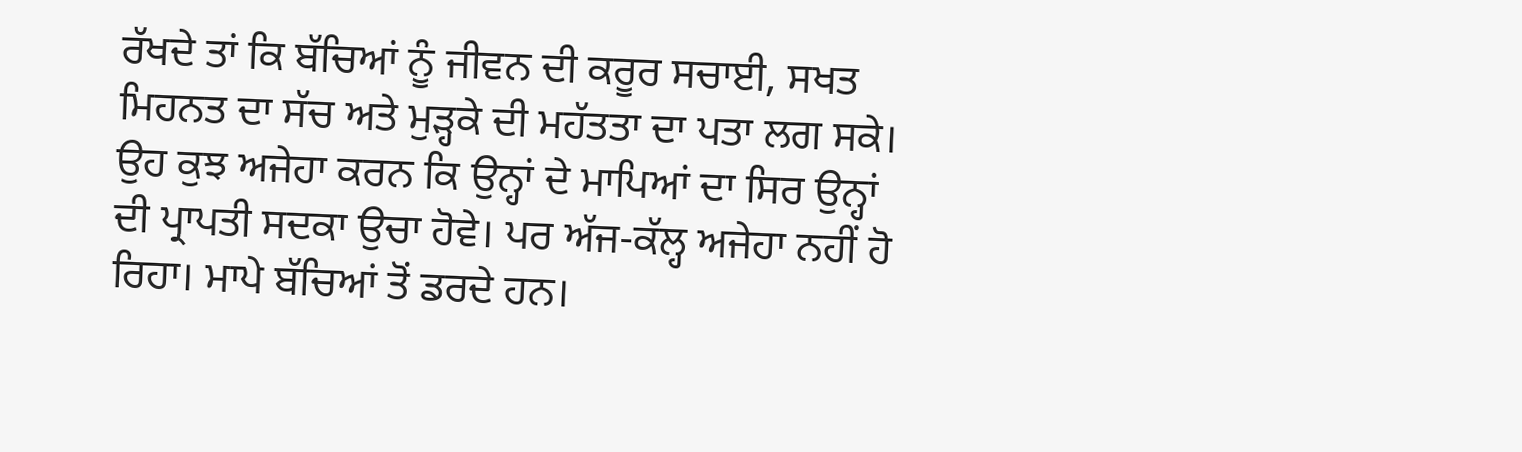ਰੱਖਦੇ ਤਾਂ ਕਿ ਬੱਚਿਆਂ ਨੂੰ ਜੀਵਨ ਦੀ ਕਰੂਰ ਸਚਾਈ, ਸਖਤ ਮਿਹਨਤ ਦਾ ਸੱਚ ਅਤੇ ਮੁੜ੍ਹਕੇ ਦੀ ਮਹੱਤਤਾ ਦਾ ਪਤਾ ਲਗ ਸਕੇ। ਉਹ ਕੁਝ ਅਜੇਹਾ ਕਰਨ ਕਿ ਉਨ੍ਹਾਂ ਦੇ ਮਾਪਿਆਂ ਦਾ ਸਿਰ ਉਨ੍ਹਾਂ ਦੀ ਪ੍ਰਾਪਤੀ ਸਦਕਾ ਉਚਾ ਹੋਵੇ। ਪਰ ਅੱਜ-ਕੱਲ੍ਹ ਅਜੇਹਾ ਨਹੀਂ ਹੋ ਰਿਹਾ। ਮਾਪੇ ਬੱਚਿਆਂ ਤੋਂ ਡਰਦੇ ਹਨ।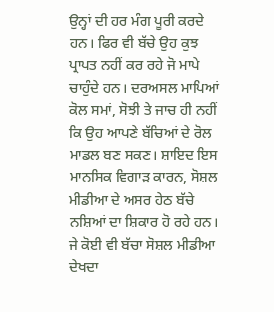ਉਨ੍ਹਾਂ ਦੀ ਹਰ ਮੰਗ ਪੂਰੀ ਕਰਦੇ ਹਨ। ਫਿਰ ਵੀ ਬੱਚੇ ਉਹ ਕੁਝ ਪ੍ਰਾਪਤ ਨਹੀਂ ਕਰ ਰਹੇ ਜੋ ਮਾਪੇ ਚਾਹੁੰਦੇ ਹਨ। ਦਰਅਸਲ ਮਾਪਿਆਂ ਕੋਲ ਸਮਾਂ, ਸੋਝੀ ਤੇ ਜਾਚ ਹੀ ਨਹੀਂ ਕਿ ਉਹ ਆਪਣੇ ਬੱਚਿਆਂ ਦੇ ਰੋਲ ਮਾਡਲ ਬਣ ਸਕਣ। ਸ਼ਾਇਦ ਇਸ ਮਾਨਸਿਕ ਵਿਗਾੜ ਕਾਰਨ, ਸੋਸ਼ਲ ਮੀਡੀਆ ਦੇ ਅਸਰ ਹੇਠ ਬੱਚੇ ਨਸ਼ਿਆਂ ਦਾ ਸ਼ਿਕਾਰ ਹੋ ਰਹੇ ਹਨ।
ਜੇ ਕੋਈ ਵੀ ਬੱਚਾ ਸੋਸ਼ਲ ਮੀਡੀਆ ਦੇਖਦਾ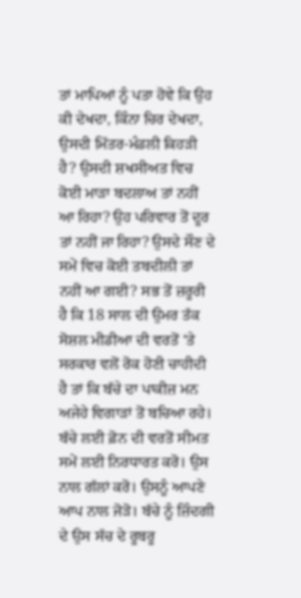ਤਾਂ ਮਾਪਿਆਂ ਨੂੰ ਪਤਾ ਹੋਵੇ ਕਿ ਉਹ ਕੀ ਦੇਖਦਾ, ਕਿੰਨਾ ਚਿਰ ਦੇਖਦਾ, ਉਸਦੀ ਮਿੱਤਰ-ਮੰਡਲੀ ਕਿਹੜੀ ਹੈ? ਉਸਦੀ ਸ਼ਖਸੀਅਤ ਵਿਚ ਕੋਈ ਮਾੜਾ ਬਦਲਾਅ ਤਾਂ ਨਹੀਂ ਆ ਰਿਹਾ? ਉਹ ਪਰਿਵਾਰ ਤੋਂ ਦੂਰ ਤਾਂ ਨਹੀਂ ਜਾ ਰਿਹਾ? ਉਸਦੇ ਸੌਣ ਦੇ ਸਮੇਂ ਵਿਚ ਕੋਈ ਤਬਦੀਲੀ ਤਾਂ ਨਹੀਂ ਆ ਗਈ? ਸਭ ਤੋਂ ਜ਼ਰੂਰੀ ਹੈ ਕਿ 18 ਸਾਲ ਦੀ ਉਮਰ ਤੱਕ ਸੋਸ਼ਲ ਮੀਡੀਆ ਦੀ ਵਰਤੋਂ ‘ਤੇ ਸਰਕਾਰ ਵਲੋਂ ਰੋਕ ਹੋਣੀ ਚਾਹੀਦੀ ਹੈ ਤਾਂ ਕਿ ਬੱਚੇ ਦਾ ਪਾਕੀਜ਼ ਮਨ ਅਜੇਹੇ ਵਿਗਾੜਾਂ ਤੋਂ ਬਚਿਆ ਰਹੇ।
ਬੱਚੇ ਲਈ ਫ਼ੋਨ ਦੀ ਵਰਤੋਂ ਸੀਮਤ ਸਮੇਂ ਲਈ ਨਿਰਧਾਰਤ ਕਰੋ। ਉਸ ਨਾਲ ਗੱਲਾਂ ਕਰੋ। ਉਸਨੂੰ ਆਪਣੇ ਆਪ ਨਾਲ ਜੋੜੋ। ਬੱਚੇ ਨੂੰ ਜ਼ਿੰਦਗੀ ਦੇ ਉਸ ਸੱਚ ਦੇ ਰੂਬਰੂ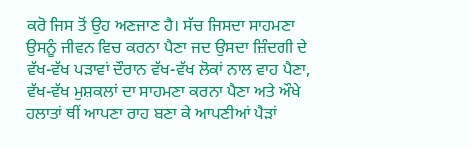ਕਰੋ ਜਿਸ ਤੋਂ ਉਹ ਅਣਜਾਣ ਹੈ। ਸੱਚ ਜਿਸਦਾ ਸਾਹਮਣਾ ਉਸਨੂੰ ਜੀਵਨ ਵਿਚ ਕਰਨਾ ਪੈਣਾ ਜਦ ਉਸਦਾ ਜ਼ਿੰਦਗੀ ਦੇ ਵੱਖ-ਵੱਖ ਪੜਾਵਾਂ ਦੌਰਾਨ ਵੱਖ-ਵੱਖ ਲੋਕਾਂ ਨਾਲ ਵਾਹ ਪੈਣਾ, ਵੱਖ-ਵੱਖ ਮੁਸ਼ਕਲਾਂ ਦਾ ਸਾਹਮਣਾ ਕਰਨਾ ਪੈਣਾ ਅਤੇ ਔਖੇ ਹਲਾਤਾਂ ਥੀਂ ਆਪਣਾ ਰਾਹ ਬਣਾ ਕੇ ਆਪਣੀਆਂ ਪੈੜਾਂ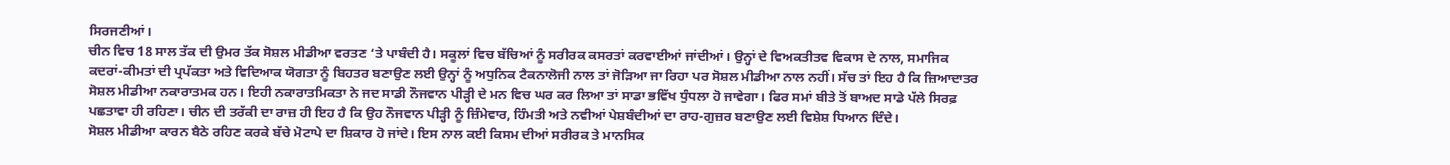ਸਿਰਜਣੀਆਂ।
ਚੀਨ ਵਿਚ 18 ਸਾਲ ਤੱਕ ਦੀ ਉਮਰ ਤੱਕ ਸੋਸ਼ਲ ਮੀਡੀਆ ਵਰਤਣ ‘ਤੇ ਪਾਬੰਦੀ ਹੈ। ਸਕੂਲਾਂ ਵਿਚ ਬੱਚਿਆਂ ਨੂੰ ਸਰੀਰਕ ਕਸਰਤਾਂ ਕਰਵਾਈਆਂ ਜਾਂਦੀਆਂ। ਉਨ੍ਹਾਂ ਦੇ ਵਿਅਕਤੀਤਵ ਵਿਕਾਸ ਦੇ ਨਾਲ, ਸਮਾਜਿਕ ਕਦਰਾਂ-ਕੀਮਤਾਂ ਦੀ ਪ੍ਰਪੱਕਤਾ ਅਤੇ ਵਿਦਿਆਕ ਯੋਗਤਾ ਨੂੰ ਬਿਹਤਰ ਬਣਾਉਣ ਲਈ ਉਨ੍ਹਾਂ ਨੂੰ ਅਧੁਨਿਕ ਟੈਕਨਾਲੋਜੀ ਨਾਲ ਤਾਂ ਜੋੜਿਆ ਜਾ ਰਿਹਾ ਪਰ ਸੋਸ਼ਲ ਮੀਡੀਆ ਨਾਲ ਨਹੀਂ। ਸੱਚ ਤਾਂ ਇਹ ਹੈ ਕਿ ਜ਼ਿਆਦਾਤਰ ਸੋਸ਼ਲ ਮੀਡੀਆ ਨਕਾਰਾਤਮਕ ਹਨ। ਇਹੀ ਨਕਾਰਾਤਮਿਕਤਾ ਨੇ ਜਦ ਸਾਡੀ ਨੌਜਵਾਨ ਪੀੜ੍ਹੀ ਦੇ ਮਨ ਵਿਚ ਘਰ ਕਰ ਲਿਆ ਤਾਂ ਸਾਡਾ ਭਵਿੱਖ ਧੁੰਧਲਾ ਹੋ ਜਾਵੇਗਾ। ਫਿਰ ਸਮਾਂ ਬੀਤੇ ਤੋਂ ਬਾਅਦ ਸਾਡੇ ਪੱਲੇ ਸਿਰਫ਼ ਪਛਤਾਵਾ ਹੀ ਰਹਿਣਾ। ਚੀਨ ਦੀ ਤਰੱਕੀ ਦਾ ਰਾਜ਼ ਹੀ ਇਹ ਹੈ ਕਿ ਉਹ ਨੌਜਵਾਨ ਪੀੜ੍ਹੀ ਨੂੰ ਜ਼ਿੰਮੇਵਾਰ, ਹਿੰਮਤੀ ਅਤੇ ਨਵੀਆਂ ਪੇਸ਼ਬੰਦੀਆਂ ਦਾ ਰਾਹ-ਗੁਜ਼ਰ ਬਣਾਉਣ ਲਈ ਵਿਸ਼ੇਸ਼ ਧਿਆਨ ਦਿੰਦੇ।
ਸੋਸ਼ਲ ਮੀਡੀਆ ਕਾਰਨ ਬੈਠੇ ਰਹਿਣ ਕਰਕੇ ਬੱਚੇ ਮੋਟਾਪੇ ਦਾ ਸ਼ਿਕਾਰ ਹੋ ਜਾਂਦੇ। ਇਸ ਨਾਲ ਕਈ ਕਿਸਮ ਦੀਆਂ ਸਰੀਰਕ ਤੇ ਮਾਨਸਿਕ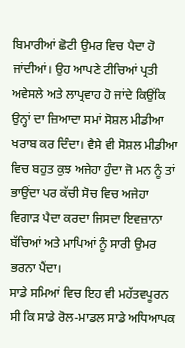ਬਿਮਾਰੀਆਂ ਛੋਟੀ ਉਮਰ ਵਿਚ ਪੈਦਾ ਹੋ ਜਾਂਦੀਆਂ। ਉਹ ਆਪਣੇ ਟੀਚਿਆਂ ਪ੍ਰਤੀ ਅਵੇਸਲੇ ਅਤੇ ਲਾਪ੍ਰਵਾਹ ਹੋ ਜਾਂਦੇ ਕਿਉਂਕਿ ਉਨ੍ਹਾਂ ਦਾ ਜ਼ਿਆਦਾ ਸਮਾਂ ਸੋਸ਼ਲ ਮੀਡੀਆ ਖਰਾਬ ਕਰ ਦਿੰਦਾ। ਵੈਸੇ ਵੀ ਸੋਸ਼ਲ ਮੀਡੀਆ ਵਿਚ ਬਹੁਤ ਕੁਝ ਅਜੇਹਾ ਹੁੰਦਾ ਜੋ ਮਨ ਨੂੰ ਤਾਂ ਭਾਉਂਦਾ ਪਰ ਕੱਚੀ ਸੋਚ ਵਿਚ ਅਜੇਹਾ ਵਿਗਾੜ ਪੈਦਾ ਕਰਦਾ ਜਿਸਦਾ ਇਵਜ਼ਾਨਾ ਬੱਚਿਆਂ ਅਤੇ ਮਾਪਿਆਂ ਨੂੰ ਸਾਰੀ ਉਮਰ ਭਰਨਾ ਪੈਂਦਾ।
ਸਾਡੇ ਸਮਿਆਂ ਵਿਚ ਇਹ ਵੀ ਮਹੱਤਵਪੂਰਨ ਸੀ ਕਿ ਸਾਡੇ ਰੋਲ-ਮਾਡਲ ਸਾਡੇ ਅਧਿਆਪਕ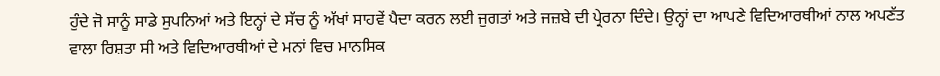ਹੁੰਦੇ ਜੋ ਸਾਨੂੰ ਸਾਡੇ ਸੁਪਨਿਆਂ ਅਤੇ ਇਨ੍ਹਾਂ ਦੇ ਸੱਚ ਨੂੰ ਅੱਖਾਂ ਸਾਹਵੇਂ ਪੈਦਾ ਕਰਨ ਲਈ ਜੁਗਤਾਂ ਅਤੇ ਜਜ਼ਬੇ ਦੀ ਪ੍ਰੇਰਨਾ ਦਿੰਦੇ। ਉਨ੍ਹਾਂ ਦਾ ਆਪਣੇ ਵਿਦਿਆਰਥੀਆਂ ਨਾਲ ਅਪਣੱਤ ਵਾਲਾ ਰਿਸ਼ਤਾ ਸੀ ਅਤੇ ਵਿਦਿਆਰਥੀਆਂ ਦੇ ਮਨਾਂ ਵਿਚ ਮਾਨਸਿਕ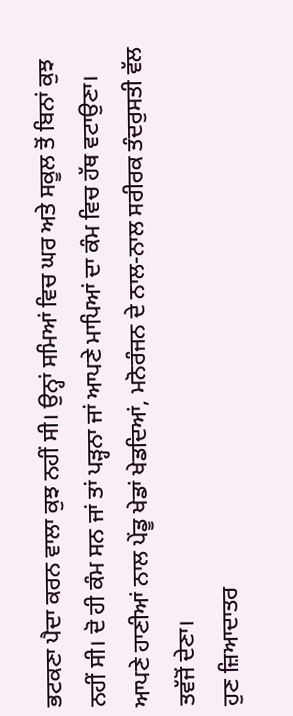ਭਟਕਣਾ ਪੈਦਾ ਕਰਨ ਵਾਲਾ ਕੁਝ ਨਹੀਂ ਸੀ। ਉਨ੍ਹਾਂ ਸਮਿਆਂ ਵਿਚ ਘਰ ਅਤੇ ਸਕੂਲ ਤੋਂ ਬਿਨਾਂ ਕੁਝ ਨਹੀਂ ਸੀ। ਦੋ ਹੀ ਕੰਮ ਸਨ ਜਾਂ ਤਾਂ ਪੜ੍ਹਨਾ ਜਾਂ ਆਪਣੇ ਮਾਪਿਆਂ ਦਾ ਕੰਮ ਵਿਚ ਹੱਥ ਵਟਾਉਣਾ। ਆਪਣੇ ਹਾਣੀਆਂ ਨਾਲ ਪੇਂਡੂ ਖੇਡਾਂ ਖੇਡਦਿਆਂ, ਮਨੋਰੰਜਨ ਦੇ ਨਾਲ-ਨਾਲ ਸਰੀਰਕ ਤੰਦਰੁਸਤੀ ਵੱਲ ਤਵੱਜੋਂ ਦੇਣਾ।
ਹੁਣ ਜ਼ਿਆਦਾਤਰ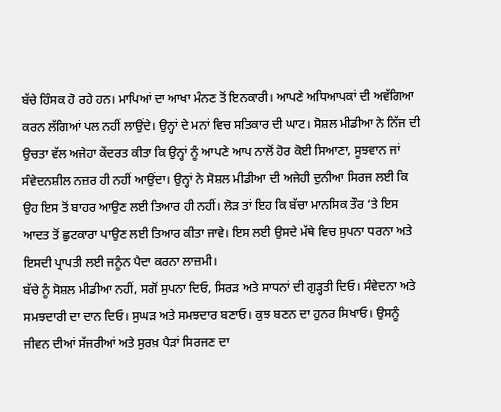ਬੱਚੇ ਹਿੰਸਕ ਹੋ ਰਹੇ ਹਨ। ਮਾਪਿਆਂ ਦਾ ਆਖਾ ਮੰਨਣ ਤੋਂ ਇਨਕਾਰੀ। ਆਪਣੇ ਅਧਿਆਪਕਾਂ ਦੀ ਅਵੱਗਿਆ ਕਰਨ ਲੱਗਿਆਂ ਪਲ ਨਹੀਂ ਲਾਉਂਦੇ। ਉਨ੍ਹਾਂ ਦੇ ਮਨਾਂ ਵਿਚ ਸਤਿਕਾਰ ਦੀ ਘਾਟ। ਸੋਸ਼ਲ ਮੀਡੀਆ ਨੇ ਨਿੱਜ ਦੀ ਉਚਤਾ ਵੱਲ ਅਜੇਹਾ ਕੇਂਦਰਤ ਕੀਤਾ ਕਿ ਉਨ੍ਹਾਂ ਨੂੰ ਆਪਣੇ ਆਪ ਨਾਲੋਂ ਹੋਰ ਕੋਈ ਸਿਆਣਾ, ਸੂਝਵਾਨ ਜਾਂ ਸੰਵੇਦਨਸ਼ੀਲ ਨਜ਼ਰ ਹੀ ਨਹੀਂ ਆਉਂਦਾ। ਉਨ੍ਹਾਂ ਨੇ ਸੋਸ਼ਲ ਮੀਡੀਆ ਦੀ ਅਜੇਹੀ ਦੁਨੀਆ ਸਿਰਜ ਲਈ ਕਿ ਉਹ ਇਸ ਤੋਂ ਬਾਹਰ ਆਉਣ ਲਈ ਤਿਆਰ ਹੀ ਨਹੀਂ। ਲੋੜ ਤਾਂ ਇਹ ਕਿ ਬੱਚਾ ਮਾਨਸਿਕ ਤੌਰ ‘ਤੇ ਇਸ ਆਦਤ ਤੋਂ ਛੁਟਕਾਰਾ ਪਾਉਣ ਲਈ ਤਿਆਰ ਕੀਤਾ ਜਾਵੇ। ਇਸ ਲਈ ਉਸਦੇ ਮੱਥੇ ਵਿਚ ਸੁਪਨਾ ਧਰਨਾ ਅਤੇ ਇਸਦੀ ਪ੍ਰਾਪਤੀ ਲਈ ਜਨੂੰਨ ਪੈਦਾ ਕਰਨਾ ਲਾਜ਼ਮੀ।
ਬੱਚੇ ਨੂੰ ਸੋਸ਼ਲ ਮੀਡੀਆ ਨਹੀਂ, ਸਗੋਂ ਸੁਪਨਾ ਦਿਓ, ਸਿਰੜ ਅਤੇ ਸਾਧਨਾਂ ਦੀ ਗੁੜ੍ਹਤੀ ਦਿਓ। ਸੰਵੇਦਨਾ ਅਤੇ ਸਮਝਦਾਰੀ ਦਾ ਦਾਨ ਦਿਓ। ਸੁਘੜ ਅਤੇ ਸਮਝਦਾਰ ਬਣਾਓ। ਕੁਝ ਬਣਨ ਦਾ ਹੁਨਰ ਸਿਖਾਓ। ਉਸਨੂੰ ਜੀਵਨ ਦੀਆਂ ਸੱਜਰੀਆਂ ਅਤੇ ਸੁਰਖ਼ ਪੈੜਾਂ ਸਿਰਜਣ ਦਾ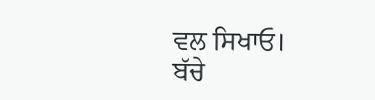ਵਲ ਸਿਖਾਓ।
ਬੱਚੇ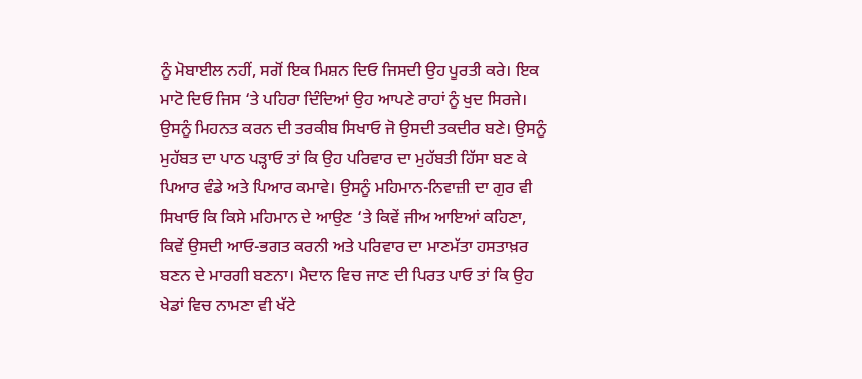ਨੂੰ ਮੋਬਾਈਲ ਨਹੀਂ, ਸਗੋਂ ਇਕ ਮਿਸ਼ਨ ਦਿਓ ਜਿਸਦੀ ਉਹ ਪੂਰਤੀ ਕਰੇ। ਇਕ ਮਾਟੋ ਦਿਓ ਜਿਸ ‘ਤੇ ਪਹਿਰਾ ਦਿੰਦਿਆਂ ਉਹ ਆਪਣੇ ਰਾਹਾਂ ਨੂੰ ਖੁਦ ਸਿਰਜੇ। ਉਸਨੂੰ ਮਿਹਨਤ ਕਰਨ ਦੀ ਤਰਕੀਬ ਸਿਖਾਓ ਜੋ ਉਸਦੀ ਤਕਦੀਰ ਬਣੇ। ਉਸਨੂੰ ਮੁਹੱਬਤ ਦਾ ਪਾਠ ਪੜ੍ਹਾਓ ਤਾਂ ਕਿ ਉਹ ਪਰਿਵਾਰ ਦਾ ਮੁਹੱਬਤੀ ਹਿੱਸਾ ਬਣ ਕੇ ਪਿਆਰ ਵੰਡੇ ਅਤੇ ਪਿਆਰ ਕਮਾਵੇ। ਉਸਨੂੰ ਮਹਿਮਾਨ-ਨਿਵਾਜ਼ੀ ਦਾ ਗੁਰ ਵੀ ਸਿਖਾਓ ਕਿ ਕਿਸੇ ਮਹਿਮਾਨ ਦੇ ਆਉਣ ‘ਤੇ ਕਿਵੇਂ ਜੀਅ ਆਇਆਂ ਕਹਿਣਾ, ਕਿਵੇਂ ਉਸਦੀ ਆਓ-ਭਗਤ ਕਰਨੀ ਅਤੇ ਪਰਿਵਾਰ ਦਾ ਮਾਣਮੱਤਾ ਹਸਤਾਖ਼ਰ ਬਣਨ ਦੇ ਮਾਰਗੀ ਬਣਨਾ। ਮੈਦਾਨ ਵਿਚ ਜਾਣ ਦੀ ਪਿਰਤ ਪਾਓ ਤਾਂ ਕਿ ਉਹ ਖੇਡਾਂ ਵਿਚ ਨਾਮਣਾ ਵੀ ਖੱਟੇ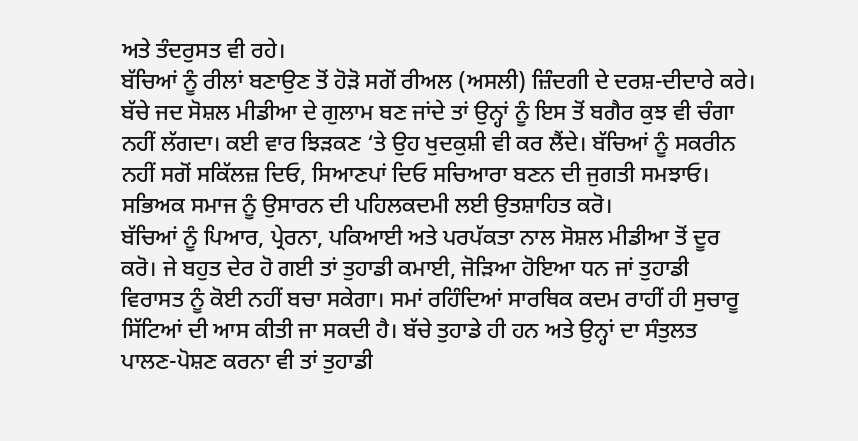ਅਤੇ ਤੰਦਰੁਸਤ ਵੀ ਰਹੇ।
ਬੱਚਿਆਂ ਨੂੰ ਰੀਲਾਂ ਬਣਾਉਣ ਤੋਂ ਹੋੜੋ ਸਗੋਂ ਰੀਅਲ (ਅਸਲੀ) ਜ਼ਿੰਦਗੀ ਦੇ ਦਰਸ਼-ਦੀਦਾਰੇ ਕਰੇ। ਬੱਚੇ ਜਦ ਸੋਸ਼ਲ ਮੀਡੀਆ ਦੇ ਗੁਲਾਮ ਬਣ ਜਾਂਦੇ ਤਾਂ ਉਨ੍ਹਾਂ ਨੂੰ ਇਸ ਤੋਂ ਬਗੈਰ ਕੁਝ ਵੀ ਚੰਗਾ ਨਹੀਂ ਲੱਗਦਾ। ਕਈ ਵਾਰ ਝਿੜਕਣ ‘ਤੇ ਉਹ ਖੁਦਕੁਸ਼ੀ ਵੀ ਕਰ ਲੈਂਦੇ। ਬੱਚਿਆਂ ਨੂੰ ਸਕਰੀਨ ਨਹੀਂ ਸਗੋਂ ਸਕਿੱਲਜ਼ ਦਿਓ, ਸਿਆਣਪਾਂ ਦਿਓ ਸਚਿਆਰਾ ਬਣਨ ਦੀ ਜੁਗਤੀ ਸਮਝਾਓ। ਸਭਿਅਕ ਸਮਾਜ ਨੂੰ ਉਸਾਰਨ ਦੀ ਪਹਿਲਕਦਮੀ ਲਈ ਉਤਸ਼ਾਹਿਤ ਕਰੋ।
ਬੱਚਿਆਂ ਨੂੰ ਪਿਆਰ, ਪ੍ਰੇਰਨਾ, ਪਕਿਆਈ ਅਤੇ ਪਰਪੱਕਤਾ ਨਾਲ ਸੋਸ਼ਲ ਮੀਡੀਆ ਤੋਂ ਦੂਰ ਕਰੋ। ਜੇ ਬਹੁਤ ਦੇਰ ਹੋ ਗਈ ਤਾਂ ਤੁਹਾਡੀ ਕਮਾਈ, ਜੋੜਿਆ ਹੋਇਆ ਧਨ ਜਾਂ ਤੁਹਾਡੀ ਵਿਰਾਸਤ ਨੂੰ ਕੋਈ ਨਹੀਂ ਬਚਾ ਸਕੇਗਾ। ਸਮਾਂ ਰਹਿੰਦਿਆਂ ਸਾਰਥਿਕ ਕਦਮ ਰਾਹੀਂ ਹੀ ਸੁਚਾਰੂ ਸਿੱਟਿਆਂ ਦੀ ਆਸ ਕੀਤੀ ਜਾ ਸਕਦੀ ਹੈ। ਬੱਚੇ ਤੁਹਾਡੇ ਹੀ ਹਨ ਅਤੇ ਉਨ੍ਹਾਂ ਦਾ ਸੰਤੁਲਤ ਪਾਲਣ-ਪੋਸ਼ਣ ਕਰਨਾ ਵੀ ਤਾਂ ਤੁਹਾਡੀ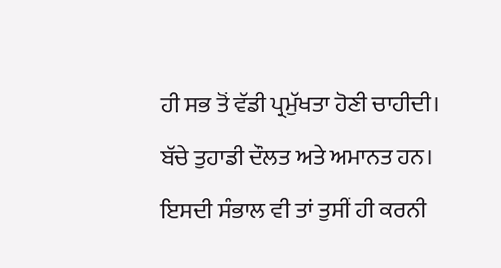ਹੀ ਸਭ ਤੋਂ ਵੱਡੀ ਪ੍ਰਮੁੱਖਤਾ ਹੋਣੀ ਚਾਹੀਦੀ।
ਬੱਚੇ ਤੁਹਾਡੀ ਦੌਲਤ ਅਤੇ ਅਮਾਨਤ ਹਨ। ਇਸਦੀ ਸੰਭਾਲ ਵੀ ਤਾਂ ਤੁਸੀਂ ਹੀ ਕਰਨੀ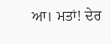ਆ। ਮਤਾਂ! ਦੇਰ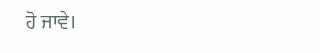ਹੋ ਜਾਵੇ।